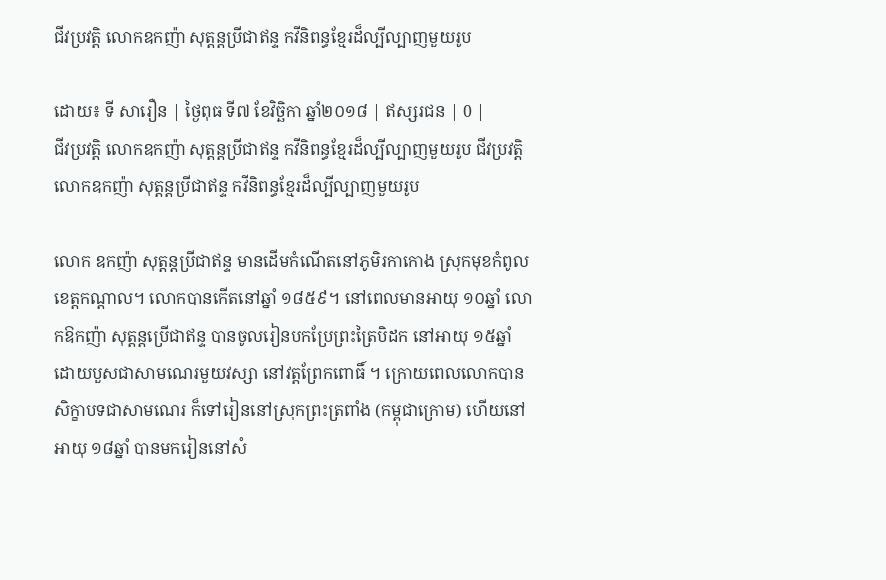ជីវប្រវត្តិ លោកឧកញ៉ា សុត្តន្តប្រីជាឥន្ទ កវីនិពន្ធខ្មែរដ៏ល្បីល្បាញមួយរូប

ដោយ៖ ទី សារឿន | ថ្ងៃពុធ ទី៧ ខែវិច្ឆិកា ឆ្នាំ២០១៨ | ឥស្សរជន | 0 |
ជីវប្រវត្តិ លោកឧកញ៉ា សុត្តន្តប្រីជាឥន្ទ កវីនិពន្ធខ្មែរដ៏ល្បីល្បាញមួយរូប ជីវប្រវត្តិ លោកឧកញ៉ា សុត្តន្តប្រីជាឥន្ទ កវីនិពន្ធខ្មែរដ៏ល្បីល្បាញមួយរូប

លោក ឧកញ៉ា សុត្តន្តប្រីជាឥន្ទ មានដើមកំណើតនៅភូមិរកាកោង ស្រុកមុខកំពូល ខេត្តកណ្ដាល។ លោកបានកើតនៅឆ្នាំ ១៨៥៩។ នៅពេលមានអាយុ ១០ឆ្នាំ លោកឱកញ៉ា សុត្តន្តប្រើជាឥន្ទ បានចូលរៀនបកប្រែព្រះត្រៃបិដក នៅអាយុ ១៥ឆ្នាំ ដោយបួសជាសាមណេរមួយវស្សា នៅវត្តព្រែកពោធិ៍ ។ ក្រោយពេលលោកបានសិក្ខាបទជាសាមណេរ ក៏ទៅរៀននៅស្រុកព្រះត្រពាំង (កម្ពុជាក្រោម) ហើយនៅអាយុ ១៨ឆ្នាំ បានមករៀននៅសំ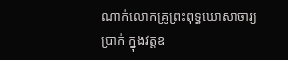ណាក់លោកគ្រូព្រះពុទ្ធឃោសាចារ្យ ប្រាក់ ក្នុងវត្តឧ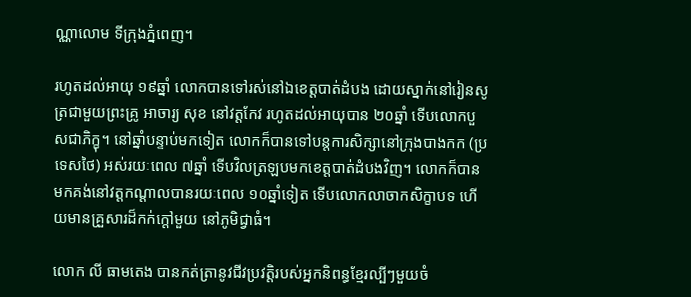ណ្ណាលោម ទីក្រុងភ្នំពេញ។

រហូតដល់អាយុ ១៩ឆ្នាំ លោកបានទៅរស់នៅឯខេត្តបាត់ដំបង ដោយស្នាក់នៅរៀនសូត្រជាមួយព្រះគ្រូ អាចារ្យ សុខ នៅវត្តកែវ រហូតដល់អាយុបាន ២០ឆ្នាំ ទើបលោកបួសជាភិក្ខុ។ នៅឆ្នាំបន្ទាប់មកទៀត លោកក៏បានទៅបន្តការសិក្សានៅក្រុងបាងកក (ប្រទេសថៃ) អស់រយៈពេល ៧ឆ្នាំ ទើបវិលត្រឡបមកខេត្តបាត់ដំបងវិញ។ លោកក៏បានមកគង់នៅវត្តកណ្ដាលបានរយៈពេល ១០ឆ្នាំទៀត ទើបលោកលាចាកសិក្ខាបទ ហើយមានគ្រួសារដ៏កក់ក្តៅមួយ នៅភូមិជ្វាធំ។

លោក លី ធាមតេង បានកត់ត្រានូវជីវប្រវត្តិរបស់អ្នកនិពន្ធខ្មែរល្បីៗមួយចំ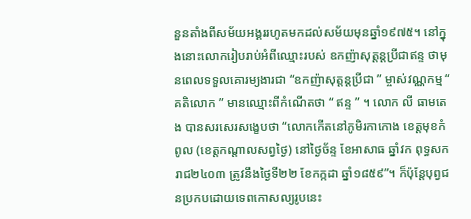នួនតាំងពីសម័យអង្គររហូតមកដល់សម័យមុនឆ្នាំ១៩៧៥។ នៅក្នុងនោះលោករៀបរាប់អំពីឈ្មោះរបស់ ឧកញ៉ាសុត្តន្តប្រីជាឥន្ទ ថាមុនពេលទទួលគោរម្យងារជា “ឧកញ៉ាសុត្តន្តប្រីជា ” ម្ចាស់វណ្ណកម្ម “ គតិលោក ” មានឈ្មោះពីកំណើតថា “ ឥន្ទ ” ។ លោក លី ធាមតេង បានសរសេរសង្ខេបថា “លោកកើតនៅភូមិរកាកោង ខេត្តមុខកំពូល (ខេត្តកណ្តាលសព្វថៃ្ង) នៅថៃ្ងច័ន្ទ ខែអាសាធ ឆ្នាំវក ពុទ្ធសករាជ២៤០៣ ត្រូវនឹងថៃ្ងទី២២ ខែកក្កដា ឆ្នាំ១៨៥៩”។ ក៏ប៉ុន្តែបុព្វជនប្រកបដោយទេពកោសល្យរូបនេះ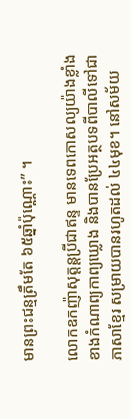មានព្រះជន្មត្រឹមតែ ៦៥ឆ្នាំប៉ុណ្ណោះ” ។

លោកឧកញ៉ាសុត្តន្តប្រីជាឥន្ទ មានទេពកោសល្យយ៉ាងខ្លាំងខាងកំណាព្យកាព្យឃ្លោង និងបានប្រែអត្ថបទពីបាលីទៅជាភាសាខ្មែរ សម្រាយបានរហូតដល់ ៤៤មុខ។ នៅសម័យ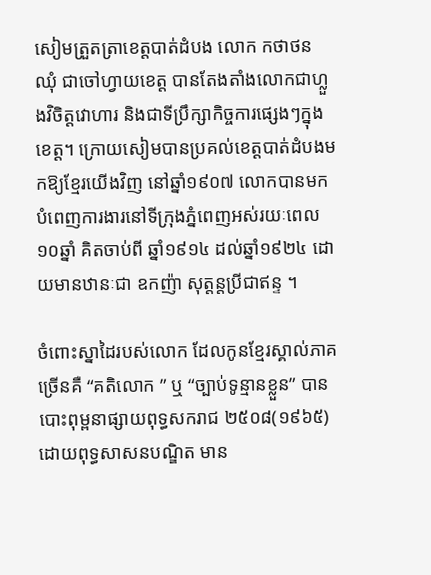សៀមត្រួតត្រាខេត្តបាត់ដំបង លោក កថាថន ឈុំ ជាចៅហ្វាយខេត្ត បានតែងតាំងលោកជាហ្លួងវិចិត្តវោហារ និងជាទីប្រឹក្សាកិច្ចការផ្សេងៗក្នុងខេត្ត។ ក្រោយសៀមបានប្រគល់ខេត្តបាត់ដំបងមកឱ្យខ្មែរយើងវិញ នៅឆ្នាំ១៩០៧ លោកបានមកបំពេញការងារនៅទីក្រុងភ្នំពេញអស់រយៈពេល១០ឆ្នាំ គិតចាប់ពី ឆ្នាំ១៩១៤ ដល់ឆ្នាំ១៩២៤ ដោយមានឋានៈជា ឧកញ៉ា សុត្តន្តប្រីជាឥន្ទ ។

ចំពោះស្នាដៃរបស់លោក ដែលកូនខ្មែរស្គាល់ភាគច្រើនគឺ “គតិលោក ” ឬ “ច្បាប់ទូន្មានខ្លួន” បានបោះពុម្ពនាផ្សាយពុទ្ធសករាជ ២៥០៨(១៩៦៥) ដោយពុទ្ធសាសនបណ្ឌិត មាន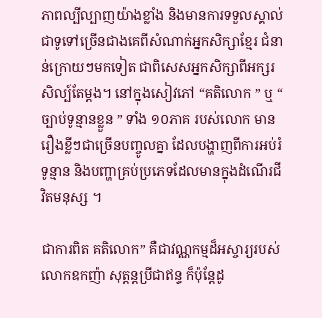ភាពល្បីល្បាញយ៉ាងខ្លាំង និងមានការទទួលស្គាល់ជាទូទៅច្រើនជាងគេពីសំណាក់អ្នកសិក្សាខ្មែរ ជំនាន់ក្រោយៗមកទៀត ជាពិសេសអ្នកសិក្សាពីអក្សរសិល្ប៍តែម្តង។ នៅក្នុងសៀវភៅ “គតិលោក ” ឬ “ ច្បាប់ទូន្មានខ្លួន ” ទាំង ១០ភាគ របស់លោក មានរឿងខ្លីៗជាច្រើនបញ្ចូលគ្នា ដែលបង្ហាញពីការអប់រំទូន្មាន និងបញ្ហាគ្រប់ប្រភេទដែលមានក្នុងដំណើរជីវិតមនុស្ស ។

ជាការពិត គតិលោក” គឺជាវណ្ណកម្មដ៏អស្ចារ្យរបស់លោកឧកញ៉ា សុត្តន្តប្រីជាឥន្ទ ក៏ប៉ុន្តែដូ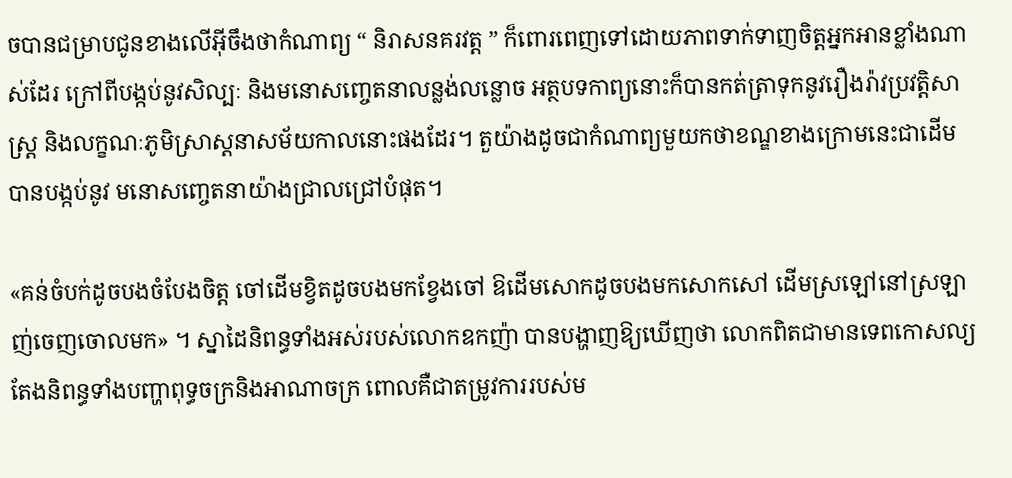ចបានជម្រាបជូនខាងលើអ៊ីចឹងថាកំណាព្យ “ និរាសនគរវត្ត ” ក៏ពោរពេញទៅដោយភាពទាក់ទាញចិត្តអ្នកអានខ្លាំងណាស់ដែរ ក្រៅពីបង្កប់នូវសិល្បៈ និងមនោសញ្ចេតនាលន្លង់លន្លោច អត្ថបទកាព្យនោះក៏បានកត់ត្រាទុកនូវរឿងរ៉ាវប្រវត្តិសាស្ត្រ និងលក្ខណៈភូមិស្រាស្តនាសម័យកាលនោះផងដែរ។ តួយ៉ាងដូចជាកំណាព្យមួយកថាខណ្ឌខាងក្រោមនេះជាដើមបានបង្កប់នូវ មនោសញ្ចេតនាយ៉ាងជ្រាលជ្រៅបំផុត។

«គន់ចំបក់ដូចបងចំបែងចិត្ត ចៅដើមខ្វិតដូចបងមកខ្វែងចៅ ឱដើមសោកដូចបងមកសោកសៅ ដើមស្រឡៅនៅស្រឡាញ់ចេញចោលមក» ។ ស្នាដៃនិពន្ធទាំងអស់របស់លោកឧកញ៉ា បានបង្ហាញឱ្យឃើញថា លោកពិតជាមានទេពកោសល្យតែងនិពន្ធទាំងបញ្ហាពុទ្ធចក្រនិងអាណាចក្រ ពោលគឺជាតម្រូវការរបស់ម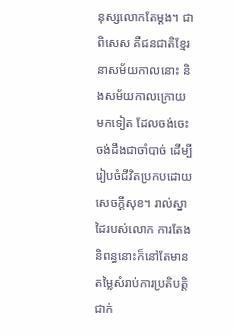នុស្សលោកតែម្តង។ ជាពិសេស គឺជនជាតិខ្មែរនាសម័យកាលនោះ និងសម័យកាលក្រោយមកទៀត ដែលចង់ចេះចង់ដឹងជាចាំបាច់ ដើម្បីរៀបចំជីវិតប្រកបដោយសេចក្តីសុខ។ រាល់ស្នាដៃរបស់លោក ការតែងនិពន្ធនោះក៏នៅតែមានតម្លៃសំរាប់ការប្រតិបត្តិ ជាក់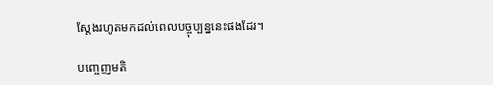ស្តែងរហូតមកដល់ពេលបច្ចុប្បន្ននេះផងដែរ។

បញ្ចេញមតិ